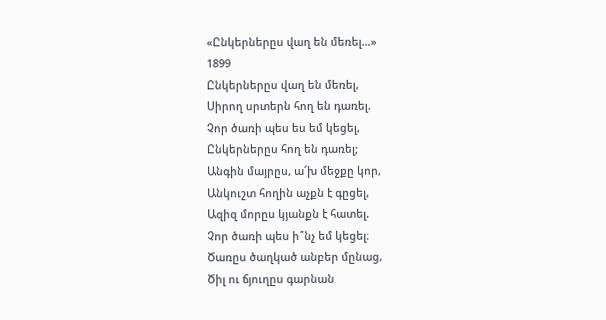«Ընկերներըս վաղ են մեռել…»
1899
Ընկերներըս վաղ են մեռել,
Սիրող սրտերն հող են դառել.
Չոր ծառի պես ես եմ կեցել,
Ընկերներըս հող են դառել;
Անգին մայրըս, ա՜խ մեջքը կոր,
Անկուշտ հողին աչքն է գըցել,
Ազիզ մորըս կյանքն է հատել.
Չոր ծառի պես ի՞նչ եմ կեցել։
Ծառըս ծաղկած անբեր մընաց,
Ծիլ ու ճյուղըս գարնան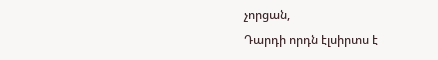չորցան,
Դարդի որդն էլսիրտս է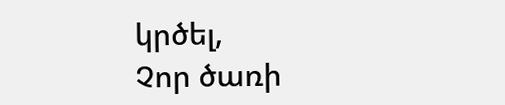կրծել,
Չոր ծառի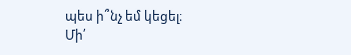պես ի՞նչ եմ կեցել։
Մի՛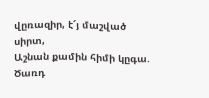վըռազիր, է՜յ մաշված սիրտ,
Աշնան քամին հիմի կըգա.
Ծառդ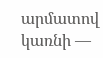արմատով կառնի —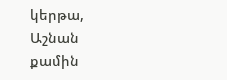կերթա,
Աշնան քամին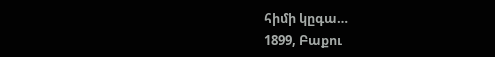հիմի կըգա…
1899, Բաքու